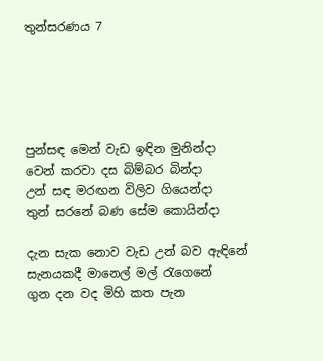තුන්සරණය 7





පුන්සඳ මෙන් වැඩ ඉඳින මුනින්දා
වෙන් කරවා දස බිම්බර බින්දා
උන් සඳ මරඟන විලිව ගියෙන්දා
තුන් සරනේ බණ සේම කොයින්දා

දැන සැක නොව වැඩ උන් බව ඇඳිනේ
සැනයකදී මානෙල් මල් රැගෙනේ
ගුන දන වද මිහි කත පැන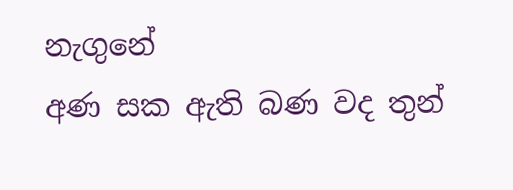නැගුනේ
අණ සක ඇති බණ වද තුන්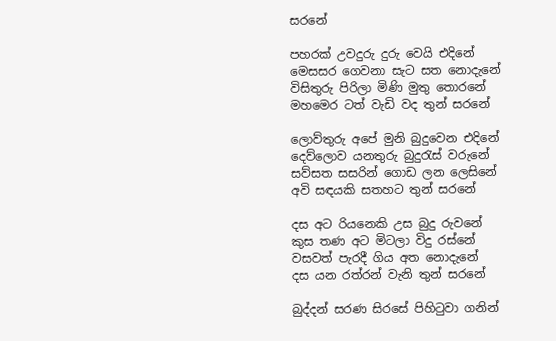සරනේ

පහරක්‌ උවදුරු දුරු වෙයි එදිනේ
මෙසසර ගෙවනා සැට සත නොදැනේ
විසිතුරු පිරිලා මිණි මුතු තොරනේ
මහමෙර ටත් වැඩි වද තුන් සරනේ

ලොව්තුරු අපේ මුනි බුදුවෙන එදිනේ
දෙව්ලොව යනතුරු බුදුරැස්‌ වරුනේ
සව්සත සසරින් ගොඩ ලන ලෙසිනේ
අවි සඳයකි සතහට තුන් සරනේ

දස අට රියනෙකි උස බුදු රුවනේ
කුස තණ අට මිටලා විදු රස්‌නේ
වසවත් පැරදී ගිය අත නොදැනේ
දස යන රත්රන් වැනි තුන් සරනේ

බුද්දන් සරණ සිරසේ පිහිටුවා ගනින්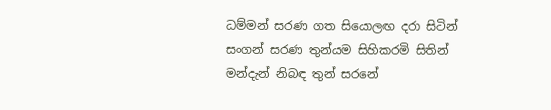ධම්මන් සරණ ගත සියොලඟ දරා සිටින්
සංගන් සරණ තුන්යම සිහිකරමි සිතින්
මන්දැන් නිබඳ තුන් සරනේ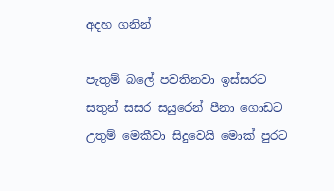අදහ ගනින්

පැතුම් බලේ පවතිනවා ඉස්‌සරට
සතුන් සසර සයුරෙන් පීනා ගොඩට
උතුම් මෙකීවා සිදුවෙයි මොක්‌ පුරට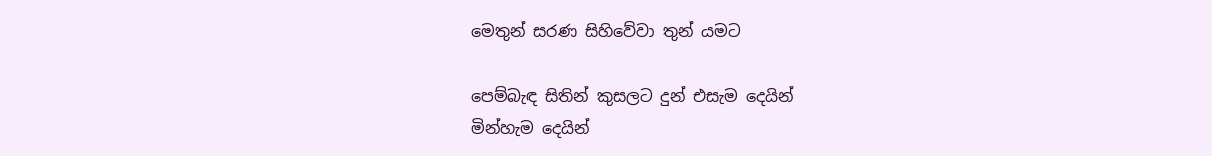මෙතුන් සරණ සිහිවේවා තුන් යමට

පෙම්බැඳ සිතින් කුසලට දුන් එසැම දෙයින්
මින්හැම දෙයින්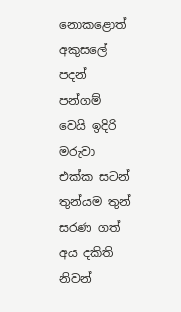නොකළොත් අකුසලේ පදන්
පන්ගම් වෙයි ඉදිරි මරුවා එක්‌ක සටන්
තුන්යම තුන් සරණ ගත් අය දකිති නිවන්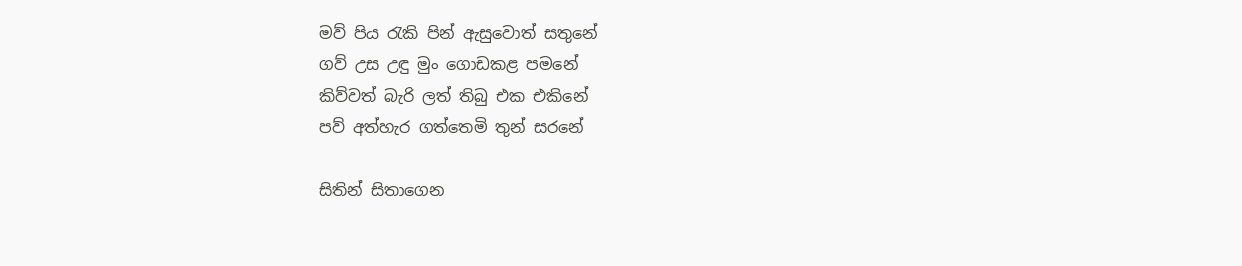මව් පිය රැකි පින් ඇසුවොත් සතුනේ
ගව් උස උඳු මුං ගොඩකළ පමනේ
කිව්වත් බැරි ලත් තිබු එක එකිනේ
පව් අත්හැර ගත්තෙමි තුන් සරනේ

සිතින් සිතාගෙන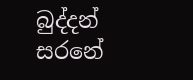බුද්දන් සරනේ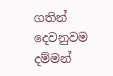ගතින් දෙවනුවම දම්මන්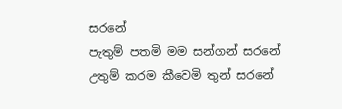සරනේ
පැතුම් පතමි මම සන්ගන් සරනේ
උතුම් කරම කීවෙමි තුන් සරනේ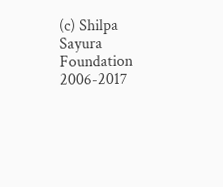(c) Shilpa Sayura Foundation 2006-2017